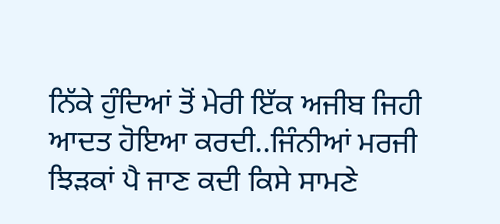ਨਿੱਕੇ ਹੁੰਦਿਆਂ ਤੋਂ ਮੇਰੀ ਇੱਕ ਅਜੀਬ ਜਿਹੀ ਆਦਤ ਹੋਇਆ ਕਰਦੀ..ਜਿੰਨੀਆਂ ਮਰਜੀ ਝਿੜਕਾਂ ਪੈ ਜਾਣ ਕਦੀ ਕਿਸੇ ਸਾਮਣੇ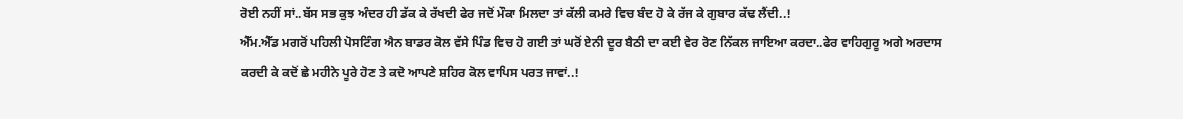ਰੋਈ ਨਹੀਂ ਸਾਂ..ਬੱਸ ਸਭ ਕੁਝ ਅੰਦਰ ਹੀ ਡੱਕ ਕੇ ਰੱਖਦੀ ਫੇਰ ਜਦੋਂ ਮੌਕਾ ਮਿਲਦਾ ਤਾਂ ਕੱਲੀ ਕਮਰੇ ਵਿਚ ਬੰਦ ਹੋ ਕੇ ਰੱਜ ਕੇ ਗੁਬਾਰ ਕੱਢ ਲੈਂਦੀ..!
ਐੱਮ.ਐੱਡ ਮਗਰੋਂ ਪਹਿਲੀ ਪੋਸਟਿੰਗ ਐਨ ਬਾਡਰ ਕੋਲ ਵੱਸੇ ਪਿੰਡ ਵਿਚ ਹੋ ਗਈ ਤਾਂ ਘਰੋਂ ਏਨੀ ਦੂਰ ਬੈਠੀ ਦਾ ਕਈ ਵੇਰ ਰੋਣ ਨਿੱਕਲ ਜਾਇਆ ਕਰਦਾ..ਫੇਰ ਵਾਹਿਗੁਰੂ ਅਗੇ ਅਰਦਾਸ ਕਰਦੀ ਕੇ ਕਦੋਂ ਛੇ ਮਹੀਨੇ ਪੂਰੇ ਹੋਣ ਤੇ ਕਦੋ ਆਪਣੇ ਸ਼ਹਿਰ ਕੋਲ ਵਾਪਿਸ ਪਰਤ ਜਾਵਾਂ..!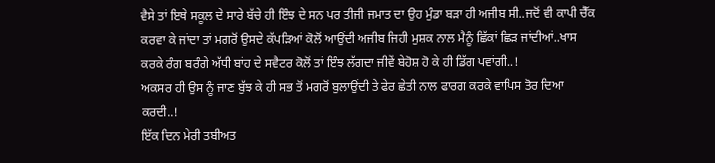ਵੈਸੇ ਤਾਂ ਇਥੇ ਸਕੂਲ ਦੇ ਸਾਰੇ ਬੱਚੇ ਹੀ ਇੰਝ ਦੇ ਸਨ ਪਰ ਤੀਜੀ ਜਮਾਤ ਦਾ ਉਹ ਮੁੰਡਾ ਬੜਾ ਹੀ ਅਜੀਬ ਸੀ..ਜਦੋਂ ਵੀ ਕਾਪੀ ਚੈੱਕ ਕਰਵਾ ਕੇ ਜਾਂਦਾ ਤਾਂ ਮਗਰੋਂ ਉਸਦੇ ਕੱਪੜਿਆਂ ਕੋਲੋਂ ਆਉਂਦੀ ਅਜੀਬ ਜਿਹੀ ਮੁਸ਼ਕ ਨਾਲ ਮੈਨੂੰ ਛਿੱਕਾਂ ਛਿੜ ਜਾਂਦੀਆਂ..ਖਾਸ ਕਰਕੇ ਰੰਗ ਬਰੰਗੇ ਅੱਧੀ ਬਾਂਹ ਦੇ ਸਵੈਟਰ ਕੋਲੋਂ ਤਾਂ ਇੰਝ ਲੱਗਦਾ ਜੀਵੇਂ ਬੇਹੋਸ਼ ਹੋ ਕੇ ਹੀ ਡਿੱਗ ਪਵਾਂਗੀ..!
ਅਕਸਰ ਹੀ ਉਸ ਨੂੰ ਜਾਣ ਬੁੱਝ ਕੇ ਹੀ ਸਭ ਤੋਂ ਮਗਰੋਂ ਬੁਲਾਉਂਦੀ ਤੇ ਫੇਰ ਛੇਤੀ ਨਾਲ ਫਾਰਗ ਕਰਕੇ ਵਾਪਿਸ ਤੋਰ ਦਿਆ ਕਰਦੀ..!
ਇੱਕ ਦਿਨ ਮੇਰੀ ਤਬੀਅਤ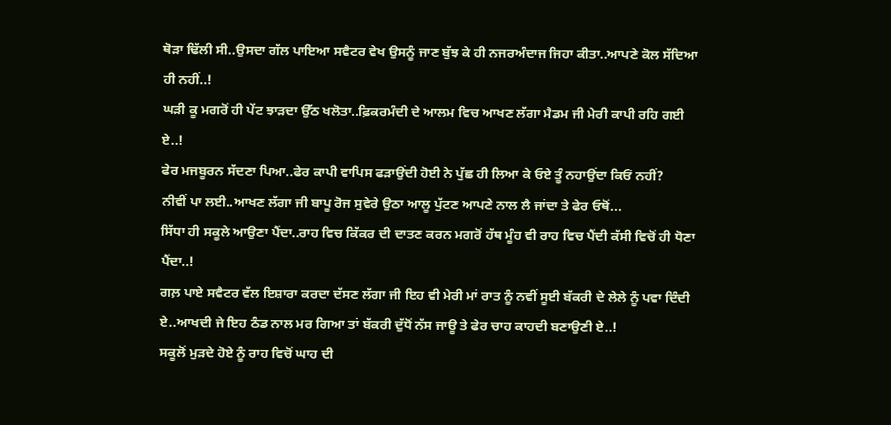ਥੋੜਾ ਢਿੱਲੀ ਸੀ..ਉਸਦਾ ਗੱਲ ਪਾਇਆ ਸਵੈਟਰ ਵੇਖ ਉਸਨੂੰ ਜਾਣ ਬੁੱਝ ਕੇ ਹੀ ਨਜਰਅੰਦਾਜ ਜਿਹਾ ਕੀਤਾ..ਆਪਣੇ ਕੋਲ ਸੱਦਿਆ ਹੀ ਨਹੀਂ..!
ਘੜੀ ਕੂ ਮਗਰੋਂ ਹੀ ਪੇਂਟ ਝਾੜਦਾ ਉੱਠ ਖਲੋਤਾ..ਫ਼ਿਕਰਮੰਦੀ ਦੇ ਆਲਮ ਵਿਚ ਆਖਣ ਲੱਗਾ ਮੈਡਮ ਜੀ ਮੇਰੀ ਕਾਪੀ ਰਹਿ ਗਈ ਏ..!
ਫੇਰ ਮਜਬੂਰਨ ਸੱਦਣਾ ਪਿਆ..ਫੇਰ ਕਾਪੀ ਵਾਪਿਸ ਫੜਾਉਂਦੀ ਹੋਈ ਨੇ ਪੁੱਛ ਹੀ ਲਿਆ ਕੇ ਓਏ ਤੂੰ ਨਹਾਉਂਦਾ ਕਿਓਂ ਨਹੀਂ?
ਨੀਵੀਂ ਪਾ ਲਈ..ਆਖਣ ਲੱਗਾ ਜੀ ਬਾਪੂ ਰੋਜ ਸੁਵੇਰੇ ਉਠਾ ਆਲੂ ਪੁੱਟਣ ਆਪਣੇ ਨਾਲ ਲੈ ਜਾਂਦਾ ਤੇ ਫੇਰ ਓਥੋਂ...
ਸਿੱਧਾ ਹੀ ਸਕੂਲੇ ਆਉਣਾ ਪੈਂਦਾ..ਰਾਹ ਵਿਚ ਕਿੱਕਰ ਦੀ ਦਾਤਣ ਕਰਨ ਮਗਰੋਂ ਹੱਥ ਮੂੰਹ ਵੀ ਰਾਹ ਵਿਚ ਪੈਂਦੀ ਕੱਸੀ ਵਿਚੋਂ ਹੀ ਧੋਣਾ ਪੈਂਦਾ..!
ਗਲ਼ ਪਾਏ ਸਵੈਟਰ ਵੱਲ ਇਸ਼ਾਰਾ ਕਰਦਾ ਦੱਸਣ ਲੱਗਾ ਜੀ ਇਹ ਵੀ ਮੇਰੀ ਮਾਂ ਰਾਤ ਨੂੰ ਨਵੀਂ ਸੂਈ ਬੱਕਰੀ ਦੇ ਲੇਲੇ ਨੂੰ ਪਵਾ ਦਿੰਦੀ ਏ..ਆਖਦੀ ਜੇ ਇਹ ਠੰਡ ਨਾਲ ਮਰ ਗਿਆ ਤਾਂ ਬੱਕਰੀ ਦੁੱਧੋਂ ਨੱਸ ਜਾਊ ਤੇ ਫੇਰ ਚਾਹ ਕਾਹਦੀ ਬਣਾਉਣੀ ਏ..!
ਸਕੂਲੋਂ ਮੁੜਦੇ ਹੋਏ ਨੂੰ ਰਾਹ ਵਿਚੋਂ ਘਾਹ ਦੀ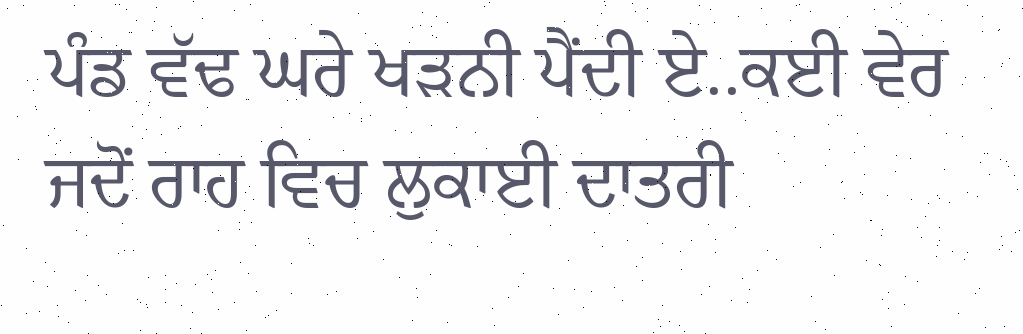ਪੰਡ ਵੱਢ ਘਰੇ ਖੜਨੀ ਪੈਂਦੀ ਏ..ਕਈ ਵੇਰ ਜਦੋਂ ਰਾਹ ਵਿਚ ਲੁਕਾਈ ਦਾਤਰੀ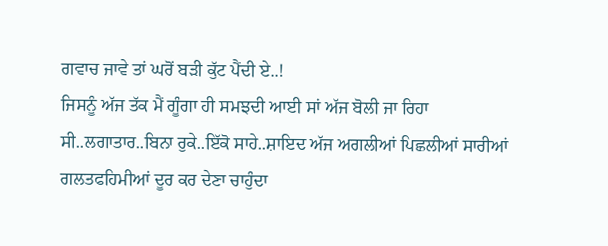ਗਵਾਚ ਜਾਵੇ ਤਾਂ ਘਰੋਂ ਬੜੀ ਕੁੱਟ ਪੈਂਦੀ ਏ..!
ਜਿਸਨੂੰ ਅੱਜ ਤੱਕ ਮੈਂ ਗੂੰਗਾ ਹੀ ਸਮਝਦੀ ਆਈ ਸਾਂ ਅੱਜ ਬੋਲੀ ਜਾ ਰਿਹਾ ਸੀ..ਲਗਾਤਾਰ..ਬਿਨਾ ਰੁਕੇ..ਇੱਕੋ ਸਾਹੇ..ਸ਼ਾਇਦ ਅੱਜ ਅਗਲੀਆਂ ਪਿਛਲੀਆਂ ਸਾਰੀਆਂ ਗਲਤਫਹਿਮੀਆਂ ਦੂਰ ਕਰ ਦੇਣਾ ਚਾਹੁੰਦਾ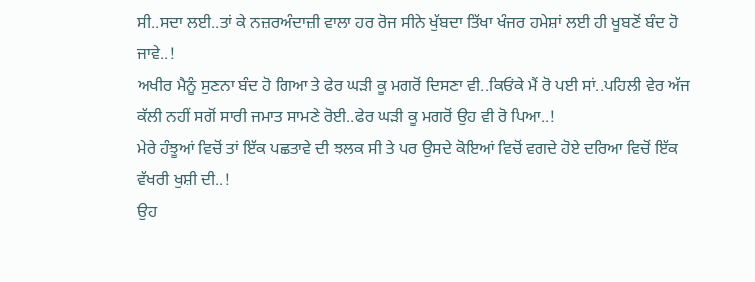ਸੀ..ਸਦਾ ਲਈ..ਤਾਂ ਕੇ ਨਜ਼ਰਅੰਦਾਜ਼ੀ ਵਾਲਾ ਹਰ ਰੋਜ ਸੀਨੇ ਖੁੱਬਦਾ ਤਿੱਖਾ ਖੰਜਰ ਹਮੇਸ਼ਾਂ ਲਈ ਹੀ ਖੂਬਣੋਂ ਬੰਦ ਹੋ ਜਾਵੇ..!
ਅਖੀਰ ਮੈਨੂੰ ਸੁਣਨਾ ਬੰਦ ਹੋ ਗਿਆ ਤੇ ਫੇਰ ਘੜੀ ਕੂ ਮਗਰੋਂ ਦਿਸਣਾ ਵੀ..ਕਿਓਂਕੇ ਮੈਂ ਰੋ ਪਈ ਸਾਂ..ਪਹਿਲੀ ਵੇਰ ਅੱਜ ਕੱਲੀ ਨਹੀਂ ਸਗੋਂ ਸਾਰੀ ਜਮਾਤ ਸਾਮਣੇ ਰੋਈ..ਫੇਰ ਘੜੀ ਕੂ ਮਗਰੋਂ ਉਹ ਵੀ ਰੋ ਪਿਆ..!
ਮੇਰੇ ਹੰਝੂਆਂ ਵਿਚੋਂ ਤਾਂ ਇੱਕ ਪਛਤਾਵੇ ਦੀ ਝਲਕ ਸੀ ਤੇ ਪਰ ਉਸਦੇ ਕੋਇਆਂ ਵਿਚੋਂ ਵਗਦੇ ਹੋਏ ਦਰਿਆ ਵਿਚੋਂ ਇੱਕ ਵੱਖਰੀ ਖੁਸ਼ੀ ਦੀ..!
ਉਹ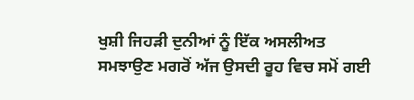ਖੁਸ਼ੀ ਜਿਹੜੀ ਦੁਨੀਆਂ ਨੂੰ ਇੱਕ ਅਸਲੀਅਤ ਸਮਝਾਉਣ ਮਗਰੋਂ ਅੱਜ ਉਸਦੀ ਰੂਹ ਵਿਚ ਸਮੋਂ ਗਈ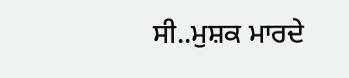ਸੀ..ਮੁਸ਼ਕ ਮਾਰਦੇ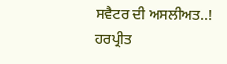ਸਵੈਟਰ ਦੀ ਅਸਲੀਅਤ..!
ਹਰਪ੍ਰੀਤ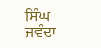ਸਿੰਘ ਜਵੰਦਾ